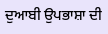ਦੁਆਬੀ ਉਪਭਾਸ਼ਾ ਦੀ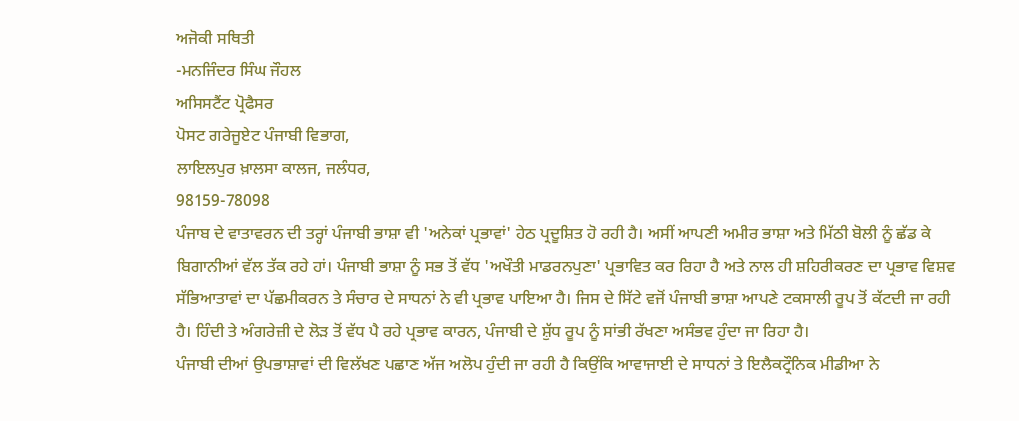ਅਜੋਕੀ ਸਥਿਤੀ
-ਮਨਜਿੰਦਰ ਸਿੰਘ ਜੌਹਲ
ਅਸਿਸਟੈਂਟ ਪ੍ਰੋਫੈਸਰ
ਪੋਸਟ ਗਰੇਜੂਏਟ ਪੰਜਾਬੀ ਵਿਭਾਗ,
ਲਾਇਲਪੁਰ ਖ਼ਾਲਸਾ ਕਾਲਜ, ਜਲੰਧਰ,
98159-78098
ਪੰਜਾਬ ਦੇ ਵਾਤਾਵਰਨ ਦੀ ਤਰ੍ਹਾਂ ਪੰਜਾਬੀ ਭਾਸ਼ਾ ਵੀ 'ਅਨੇਕਾਂ ਪ੍ਰਭਾਵਾਂ' ਹੇਠ ਪ੍ਰਦੂਸ਼ਿਤ ਹੋ ਰਹੀ ਹੈ। ਅਸੀਂ ਆਪਣੀ ਅਮੀਰ ਭਾਸ਼ਾ ਅਤੇ ਮਿੱਠੀ ਬੋਲੀ ਨੂੰ ਛੱਡ ਕੇ ਬਿਗਾਨੀਆਂ ਵੱਲ ਤੱਕ ਰਹੇ ਹਾਂ। ਪੰਜਾਬੀ ਭਾਸ਼ਾ ਨੂੰ ਸਭ ਤੋਂ ਵੱਧ 'ਅਖੌਤੀ ਮਾਡਰਨਪੁਣਾ' ਪ੍ਰਭਾਵਿਤ ਕਰ ਰਿਹਾ ਹੈ ਅਤੇ ਨਾਲ ਹੀ ਸ਼ਹਿਰੀਕਰਣ ਦਾ ਪ੍ਰਭਾਵ ਵਿਸ਼ਵ ਸੱਭਿਆਤਾਵਾਂ ਦਾ ਪੱਛਮੀਕਰਨ ਤੇ ਸੰਚਾਰ ਦੇ ਸਾਧਨਾਂ ਨੇ ਵੀ ਪ੍ਰਭਾਵ ਪਾਇਆ ਹੈ। ਜਿਸ ਦੇ ਸਿੱਟੇ ਵਜੋਂ ਪੰਜਾਬੀ ਭਾਸ਼ਾ ਆਪਣੇ ਟਕਸਾਲੀ ਰੂਪ ਤੋਂ ਕੱਟਦੀ ਜਾ ਰਹੀ ਹੈ। ਹਿੰਦੀ ਤੇ ਅੰਗਰੇਜ਼ੀ ਦੇ ਲੋੜ ਤੋਂ ਵੱਧ ਪੈ ਰਹੇ ਪ੍ਰਭਾਵ ਕਾਰਨ, ਪੰਜਾਬੀ ਦੇ ਸ਼ੁੱਧ ਰੂਪ ਨੂੰ ਸਾਂਭੀ ਰੱਖਣਾ ਅਸੰਭਵ ਹੁੰਦਾ ਜਾ ਰਿਹਾ ਹੈ।
ਪੰਜਾਬੀ ਦੀਆਂ ਉਪਭਾਸ਼ਾਵਾਂ ਦੀ ਵਿਲੱਖਣ ਪਛਾਣ ਅੱਜ ਅਲੋਪ ਹੁੰਦੀ ਜਾ ਰਹੀ ਹੈ ਕਿਉਂਕਿ ਆਵਾਜਾਈ ਦੇ ਸਾਧਨਾਂ ਤੇ ਇਲੈਕਟ੍ਰੌਨਿਕ ਮੀਡੀਆ ਨੇ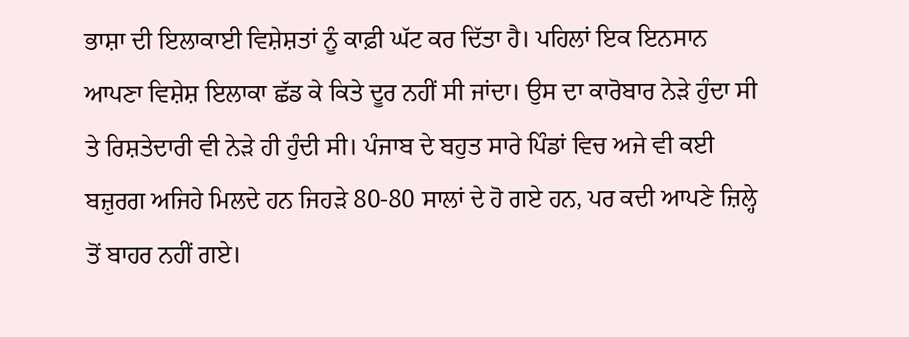ਭਾਸ਼ਾ ਦੀ ਇਲਾਕਾਈ ਵਿਸ਼ੇਸ਼ਤਾਂ ਨੂੰ ਕਾਫ਼ੀ ਘੱਟ ਕਰ ਦਿੱਤਾ ਹੈ। ਪਹਿਲਾਂ ਇਕ ਇਨਸਾਨ ਆਪਣਾ ਵਿਸ਼ੇਸ਼ ਇਲਾਕਾ ਛੱਡ ਕੇ ਕਿਤੇ ਦੂਰ ਨਹੀਂ ਸੀ ਜਾਂਦਾ। ਉਸ ਦਾ ਕਾਰੋਬਾਰ ਨੇੜੇ ਹੁੰਦਾ ਸੀ ਤੇ ਰਿਸ਼ਤੇਦਾਰੀ ਵੀ ਨੇੜੇ ਹੀ ਹੁੰਦੀ ਸੀ। ਪੰਜਾਬ ਦੇ ਬਹੁਤ ਸਾਰੇ ਪਿੰਡਾਂ ਵਿਚ ਅਜੇ ਵੀ ਕਈ ਬਜ਼ੁਰਗ ਅਜਿਹੇ ਮਿਲਦੇ ਹਨ ਜਿਹੜੇ 80-80 ਸਾਲਾਂ ਦੇ ਹੋ ਗਏ ਹਨ, ਪਰ ਕਦੀ ਆਪਣੇ ਜ਼ਿਲ੍ਹੇ ਤੋਂ ਬਾਹਰ ਨਹੀਂ ਗਏ।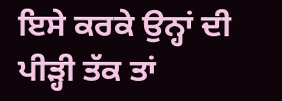ਇਸੇ ਕਰਕੇ ਉਨ੍ਹਾਂ ਦੀ ਪੀੜ੍ਹੀ ਤੱਕ ਤਾਂ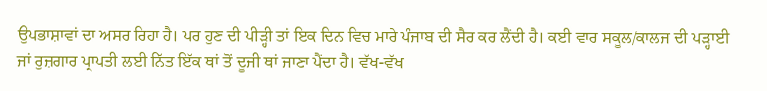ਉਪਭਾਸ਼ਾਵਾਂ ਦਾ ਅਸਰ ਰਿਹਾ ਹੈ। ਪਰ ਹੁਣ ਦੀ ਪੀੜ੍ਹੀ ਤਾਂ ਇਕ ਦਿਨ ਵਿਚ ਮਾਰੇ ਪੰਜਾਬ ਦੀ ਸੈਰ ਕਰ ਲੈਂਦੀ ਹੈ। ਕਈ ਵਾਰ ਸਕੂਲ/ਕਾਲਜ ਦੀ ਪੜ੍ਹਾਈ ਜਾਂ ਰੁਜ਼ਗਾਰ ਪ੍ਰਾਪਤੀ ਲਈ ਨਿੱਤ ਇੱਕ ਥਾਂ ਤੋਂ ਦੂਜੀ ਥਾਂ ਜਾਣਾ ਪੈਂਦਾ ਹੈ। ਵੱਖ-ਵੱਖ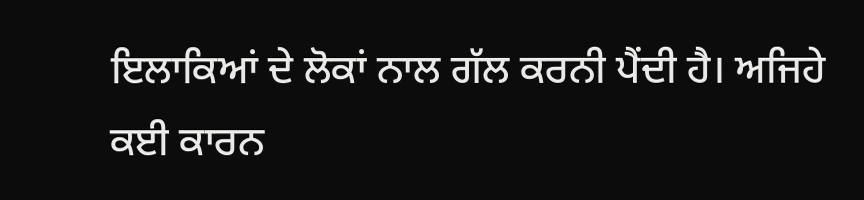ਇਲਾਕਿਆਂ ਦੇ ਲੋਕਾਂ ਨਾਲ ਗੱਲ ਕਰਨੀ ਪੈਂਦੀ ਹੈ। ਅਜਿਹੇ ਕਈ ਕਾਰਨ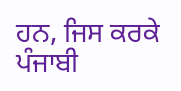ਹਨ, ਜਿਸ ਕਰਕੇ ਪੰਜਾਬੀ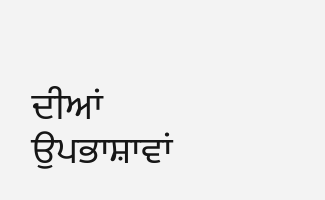ਦੀਆਂ ਉਪਭਾਸ਼ਾਵਾਂ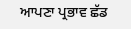ਆਪਣਾ ਪ੍ਰਭਾਵ ਛੱਡ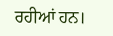ਰਹੀਆਂ ਹਨ।